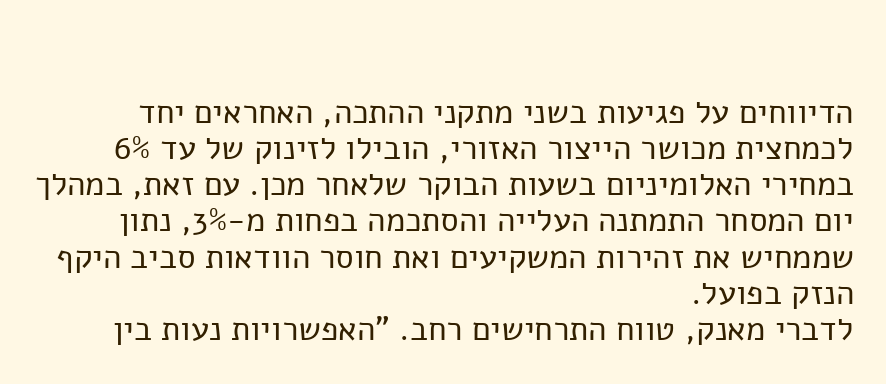הדיווחים על פגיעות בשני מתקני ההתכה, האחראים יחד לכמחצית מכושר הייצור האזורי, הובילו לזינוק של עד 6% במחירי האלומיניום בשעות הבוקר שלאחר מכן. עם זאת, במהלך יום המסחר התמתנה העלייה והסתכמה בפחות מ‑3%, נתון שממחיש את זהירות המשקיעים ואת חוסר הוודאות סביב היקף הנזק בפועל.
לדברי מאנק, טווח התרחישים רחב. "האפשרויות נעות בין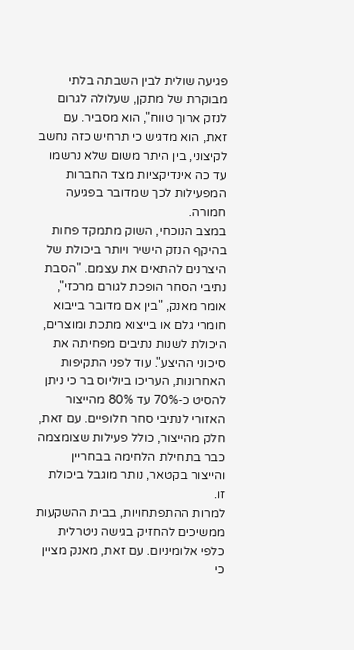פגיעה שולית לבין השבתה בלתי מבוקרת של מתקן, שעלולה לגרום לנזק ארוך טווח", הוא מסביר. עם זאת, הוא מדגיש כי תרחיש כזה נחשב לקיצוני, בין היתר משום שלא נרשמו עד כה אינדיקציות מצד החברות המפעילות לכך שמדובר בפגיעה חמורה.
במצב הנוכחי, השוק מתמקד פחות בהיקף הנזק הישיר ויותר ביכולת של היצרנים להתאים את עצמם. "הסבת נתיבי הסחר הופכת לגורם מרכזי", אומר מאנק, "בין אם מדובר בייבוא חומרי גלם או בייצוא מתכת ומוצרים, היכולת לשנות נתיבים מפחיתה את סיכוני ההיצע". עוד לפני התקיפות האחרונות, העריכו ביוליוס בר כי ניתן להסיט כ‑70% עד 80% מהייצור האזורי לנתיבי סחר חלופיים. עם זאת, חלק מהייצור, כולל פעילות שצומצמה כבר בתחילת הלחימה בבחריין והייצור בקטאר, נותר מוגבל ביכולת זו.
למרות ההתפתחויות, בבית ההשקעות ממשיכים להחזיק בגישה ניטרלית כלפי אלומיניום. עם זאת, מאנק מציין כי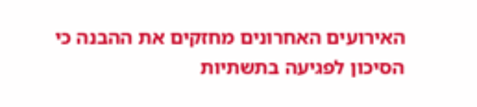האירועים האחרונים מחזקים את ההבנה כי הסיכון לפגיעה בתשתיות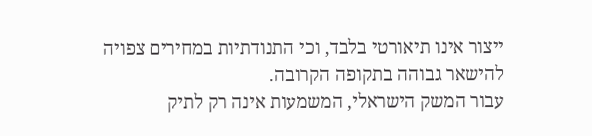ייצור אינו תיאורטי בלבד, וכי התנודתיות במחירים צפויה להישאר גבוהה בתקופה הקרובה.
עבור המשק הישראלי, המשמעות אינה רק לתיק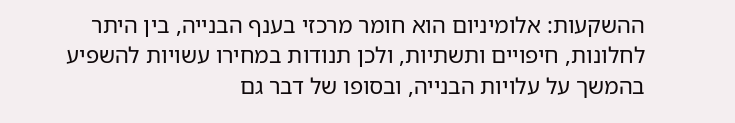ההשקעות: אלומיניום הוא חומר מרכזי בענף הבנייה, בין היתר לחלונות, חיפויים ותשתיות, ולכן תנודות במחירו עשויות להשפיע בהמשך על עלויות הבנייה, ובסופו של דבר גם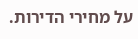על מחירי הדירות.